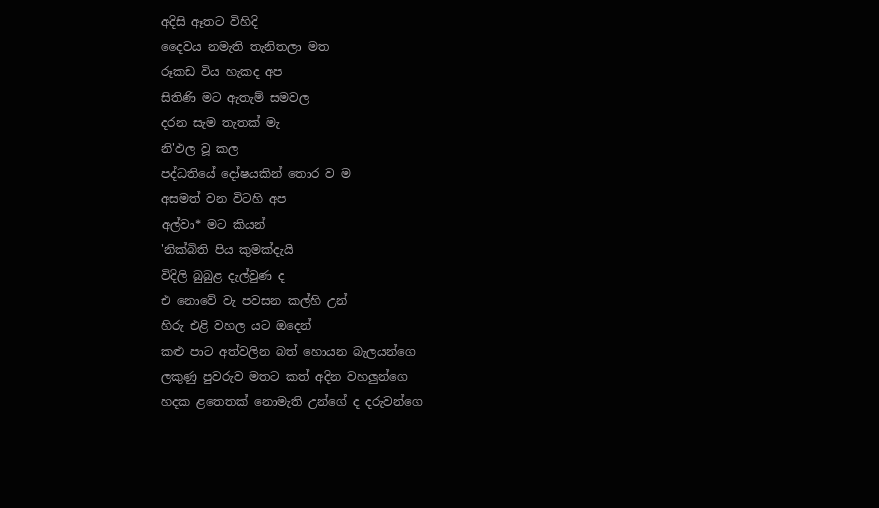අදිසි ඈතට විහිදි
දෛවය නමැති තැනිතලා මත
රූකඩ විය හැකද අප
සිතිණි මට ඇතැම් සමවල
දරන සැම තැතක් මැ
නි'ඵල වූ කල
පද්ධතියේ දෝෂයකින් තොර ව ම
අසමත් වන විටහි අප
අල්වා* මට කියන්
'නික්බිති පිය කුමක්දැයි
විදිලි බුබුළ දැල්වුණ ද
එ නොවේ වැ පවසන කල්හි උන්
හිරු එළි වහල යට ඔදෙන්
කළු පාට අත්වලින බත් හොයන බැලයන්ගෙ
ලකුණු පුවරුව මතට කත් අදින වහලුන්ගෙ
හදක ළතෙතක් නොමැති උන්ගේ ද දරුවන්ගෙ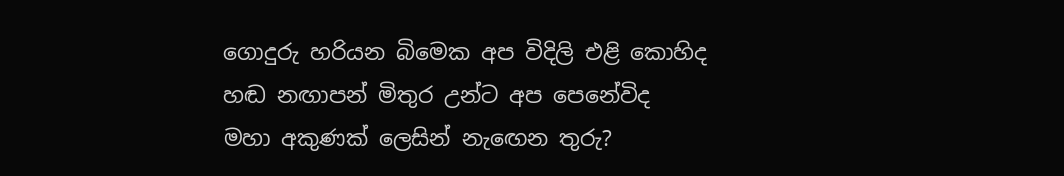ගොදුරු හරියන බිමෙක අප විදිලි එළි කොහිද
හඬ නඟාපන් මිතුර උන්ට අප පෙනේවිද
මහා අකුණක් ලෙසින් නැඟෙන තුරු?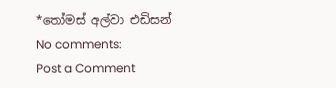*තෝමස් අල්වා එඩිසන්
No comments:
Post a Comment